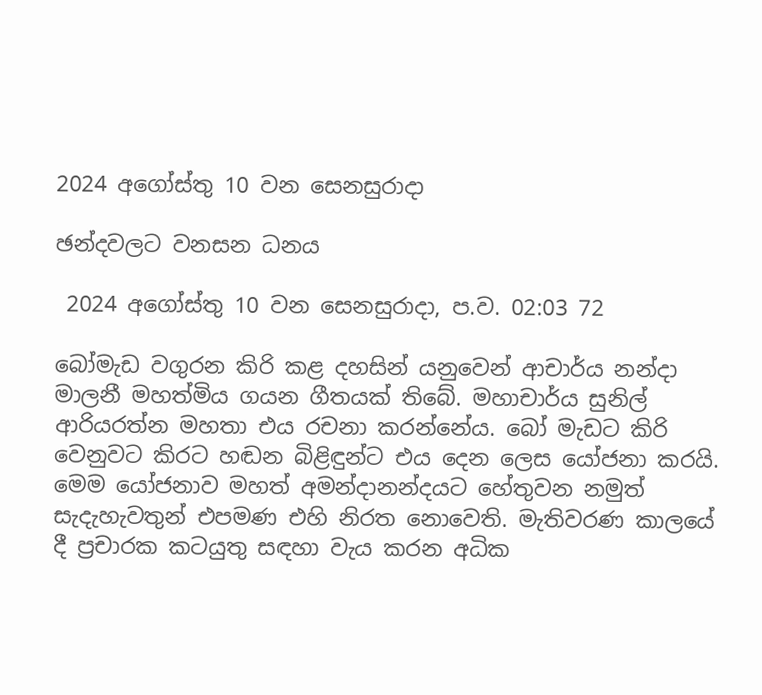2024 අගෝස්තු 10 වන සෙනසුරාදා

ඡන්දවලට වනසන ධනය

 2024 අගෝස්තු 10 වන සෙනසුරාදා, ප.ව. 02:03 72

බෝමැඩ වගුරන කිරි කළ දහසින් යනුවෙන් ආචාර්ය නන්දා මාලනී මහත්මිය ගයන ගීතයක් තිබේ. මහාචාර්ය සුනිල් ආරියරත්න මහතා එය රචනා කරන්නේය. බෝ මැඩට කිරි වෙනුවට කිරට හඬන බිළිඳුන්ට එය දෙන ලෙස යෝජනා කරයි. මෙම යෝජනාව මහත් අමන්දානන්දයට හේතුවන නමුත් සැදැහැවතුන් එපමණ එහි නිරත නොවෙති. මැතිවරණ කාලයේ දී ප්‍රචාරක කටයුතු සඳහා වැය කරන අධික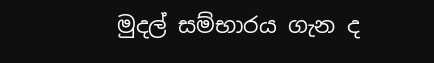මුදල් සම්භාරය ගැන ද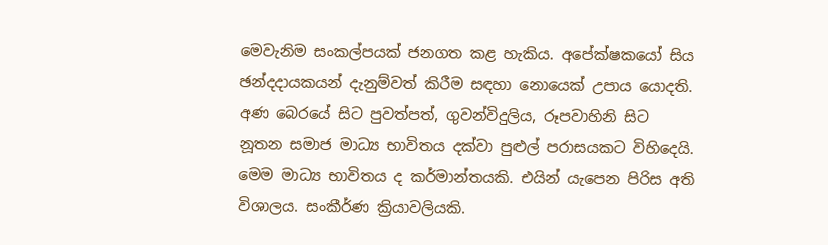මෙවැනිම සංකල්පයක් ජනගත කළ හැකිය. අපේක්ෂකයෝ සිය ඡන්දදායකයන් දැනුම්වත් කිරීම සඳහා නොයෙක් උපාය යොදති. අණ බෙරයේ සිට පුවත්පත්, ගුවන්විදුලිය, රූපවාහිනි සිට නූතන සමාජ මාධ්‍ය භාවිතය දක්වා පුළුල් පරාසයකට විහිදෙයි. මෙම මාධ්‍ය භාවිතය ද කර්මාන්තයකි. එයින් යැපෙන පිරිස අති විශාලය. සංකීර්ණ ක්‍රියාවලියකි.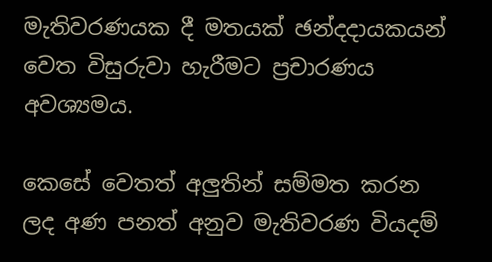මැතිවරණයක දී මතයක් ඡන්දදායකයන් වෙත විසුරුවා හැරීමට ප්‍රචාරණය අවශ්‍යමය.

කෙසේ වෙතත් අලුතින් සම්මත කරන ලද අණ පනත් අනුව මැතිවරණ වියදම්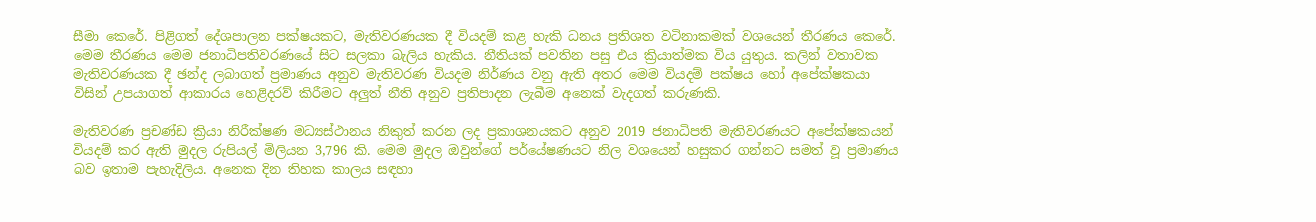සීමා කෙරේ. පිළිගත් දේශපාලන පක්ෂයකට, මැතිවරණයක දී වියදම් කළ හැකි ධනය ප්‍රතිශත වටිනාකමක් වශයෙන් තීරණය කෙරේ. මෙම තීරණය මෙම ජනාධිපතිවරණයේ සිට සලකා බැලිය හැකිය. නීතියක් පවතින පසු එය ක්‍රියාත්මක විය යුතුය. කලින් වතාවක මැතිවරණයක දී ඡන්ද ලබාගත් ප්‍රමාණය අනුව මැතිවරණ වියදම නිර්ණය වනු ඇති අතර මෙම වියදම් පක්ෂය හෝ අපේක්ෂකයා විසින් උපයාගත් ආකාරය හෙළිදරව් කිරීමට අලුත් නීති අනුව ප්‍රතිපාදන ලැබීම අනෙක් වැදගත් කරුණකි.

මැතිවරණ ප්‍රචණ්ඩ ක්‍රියා නිරීක්ෂණ මධ්‍යස්ථානය නිකුත් කරන ලද ප්‍රකාශනයකට අනුව 2019 ජනාධිපති මැතිවරණයට අපේක්ෂකයන් වියදම් කර ඇති මුදල රුපියල් මිලියන 3,796 කි. මෙම මුදල ඔවුන්ගේ පර්යේෂණයට නිල වශයෙන් හසුකර ගන්නට සමත් වූ ප්‍රමාණය බව ඉතාම පැහැදිලිය. අනෙක දින තිහක කාලය සඳහා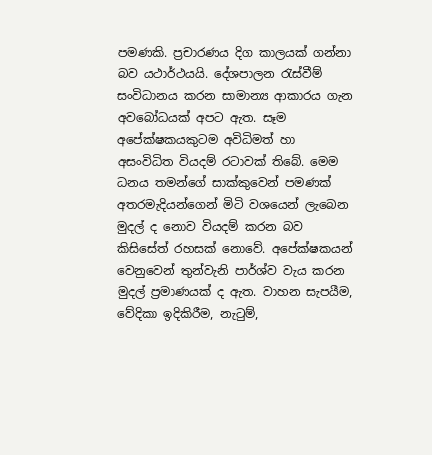පමණකි. ප්‍රචාරණය දිග කාලයක් ගන්නා බව යථාර්ථයයි. දේශපාලන රැස්වීම් සංවිධානය කරන සාමාන්‍ය ආකාරය ගැන අවබෝධයක් අපට ඇත. සෑම අපේක්ෂකයකුටම අවිධිමත් හා අසංවිධිත වියදම් රටාවක් තිබේ. මෙම ධනය තමන්ගේ සාක්කුවෙන් පමණක් අතරමැදියන්ගෙන් මිටි වශයෙන් ලැබෙන මුදල් ද නොව වියදම් කරන බව කිසිසේත් රහසක් නොවේ. අපේක්ෂකයන් වෙනුවෙන් තුන්වැනි පාර්ශ්ව වැය කරන මුදල් ප්‍රමාණයක් ද ඇත. වාහන සැපයීම, වේදිකා ඉදිකිරීම, නැටුම්,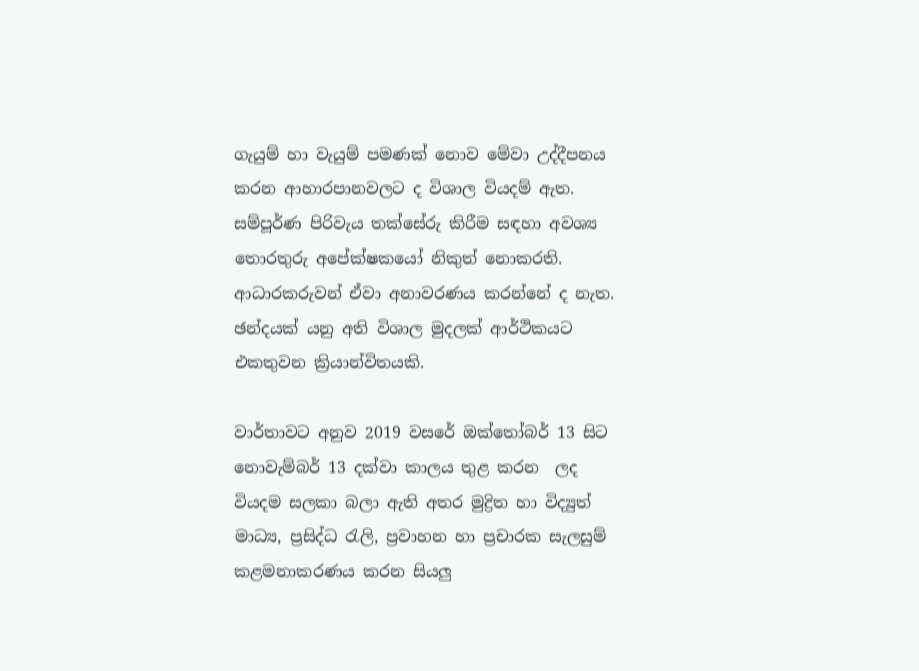ගැයුම් හා වැයුම් පමණක් නොව මේවා උද්දීපනය කරන ආහාරපානවලට ද විශාල වියදම් ඇත. සම්පූර්ණ පිරිවැය තක්සේරු කිරීම සඳහා අවශ්‍ය තොරතුරු අපේක්ෂකයෝ නිකුත් නොකරති. ආධාරකරුවන් ඒවා අනාවරණය කරන්නේ ද නැත. ඡන්දයක් යනු අති විශාල මුදලක් ආර්ථිකයට එකතුවන ක්‍රියාන්විතයකි.

වාර්තාවට අනුව 2019 වසරේ ඔක්තෝබර් 13 සිට නොවැම්බර් 13 දක්වා කාලය තුළ කරන  ලද වියදම සලකා බලා ඇති අතර මුද්‍රිත හා විද්‍යුත් මාධ්‍ය, ප්‍රසිද්ධ රැලි, ප්‍රවාහන හා ප්‍රචාරක සැලසුම් කළමනාකරණය කරන සියලු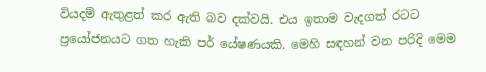වියදම් ඇතුළත් කර ඇති බව දක්වයි. එය ඉතාම වැදගත් රටට ප්‍රයෝජනයට ගත හැකි පර් යේෂණයකි. මෙහි සඳහන් වන පරිදි මෙම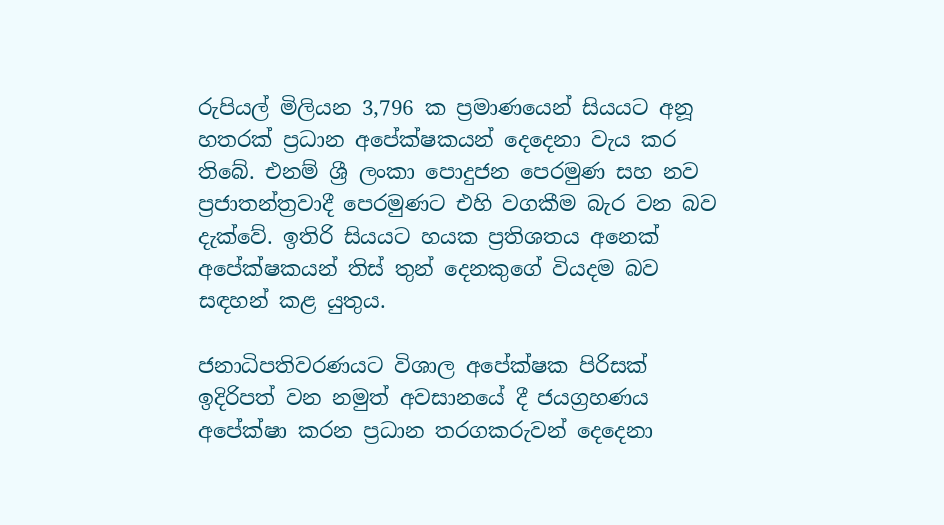රුපියල් මිලියන 3,796 ක ප්‍රමාණයෙන් සියයට අනූ හතරක් ප්‍රධාන අපේක්ෂකයන් දෙදෙනා වැය කර තිබේ. එනම් ශ්‍රී ලංකා පොදුජන පෙරමුණ සහ නව ප්‍රජාතන්ත්‍රවාදී පෙරමුණට එහි වගකීම බැර වන බව දැක්වේ. ඉතිරි සියයට හයක ප්‍රතිශතය අනෙක් අපේක්ෂකයන් තිස් තුන් දෙනකුගේ වියදම බව සඳහන් කළ යුතුය.

ජනාධිපතිවරණයට විශාල අපේක්ෂක පිරිසක් ඉදිරිපත් වන නමුත් අවසානයේ දී ජයග්‍රහණය අපේක්ෂා කරන ප්‍රධාන තරගකරුවන් දෙදෙනා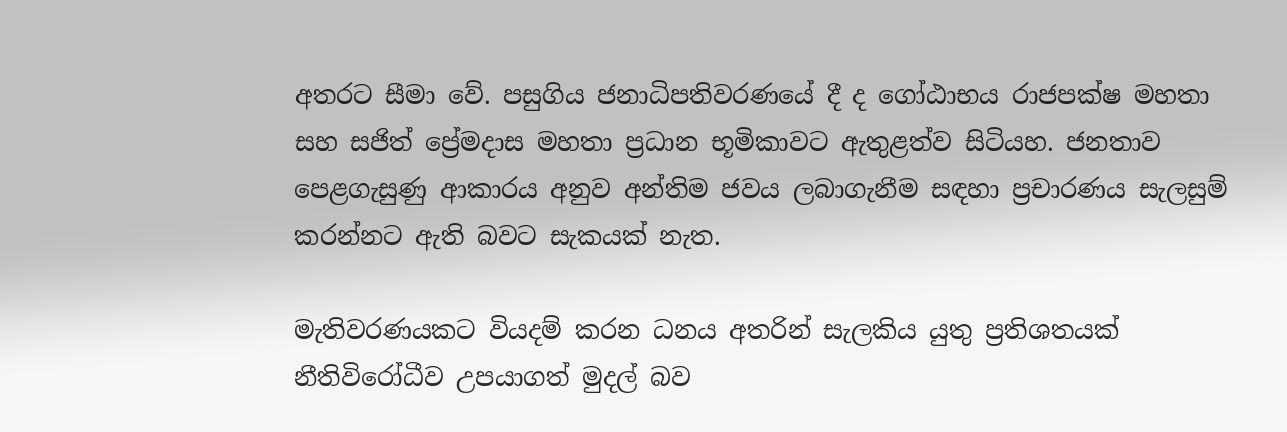අතරට සීමා වේ. පසුගිය ජනාධිපතිවරණයේ දී ද ගෝඨාභය රාජපක්ෂ මහතා සහ සජිත් ප්‍රේමදාස මහතා ප්‍රධාන භූමිකාවට ඇතුළත්ව සිටියහ. ජනතාව පෙළගැසුණු ආකාරය අනුව අන්තිම ජවය ලබාගැනීම සඳහා ප්‍රචාරණය සැලසුම් කරන්නට ඇති බවට සැකයක් නැත.

මැතිවරණයකට වියදම් කරන ධනය අතරින් සැලකිය යුතු ප්‍රතිශතයක් නීතිවිරෝධීව උපයාගත් මුදල් බව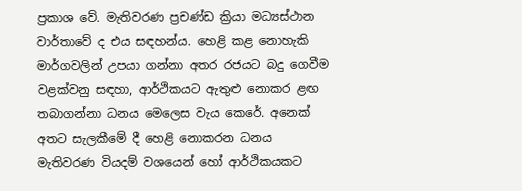ප්‍රකාශ වේ. මැතිවරණ ප්‍රචණ්ඩ ක්‍රියා මධ්‍යස්ථාන වාර්තාවේ ද එය සඳහන්ය. හෙළි කළ නොහැකි මාර්ගවලින් උපයා ගන්නා අතර රජයට බදු ගෙවීම වළක්වනු සඳහා, ආර්ථිකයට ඇතුළු නොකර ළඟ තබාගන්නා ධනය මෙලෙස වැය කෙරේ. අනෙක් අතට සැලකීමේ දී හෙළි නොකරන ධනය මැතිවරණ වියදම් වශයෙන් හෝ ආර්ථිකයකට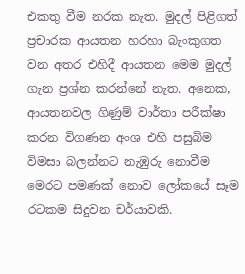එකතු වීම නරක නැත. මුදල් පිළිගත් ප්‍රචාරක ආයතන හරහා බැංකුගත වන අතර එහිදී ආයතන මෙම මුදල් ගැන ප්‍රශ්න කරන්නේ නැත. අනෙක, ආයතනවල ගිණුම් වාර්තා පරීක්ෂා කරන විගණන අංශ එහි පසුබිම විමසා බලන්නට නැඹුරු නොවීම මෙරට පමණක් නොව ලෝකයේ සෑම රටකම සිදුවන චර්යාවකි.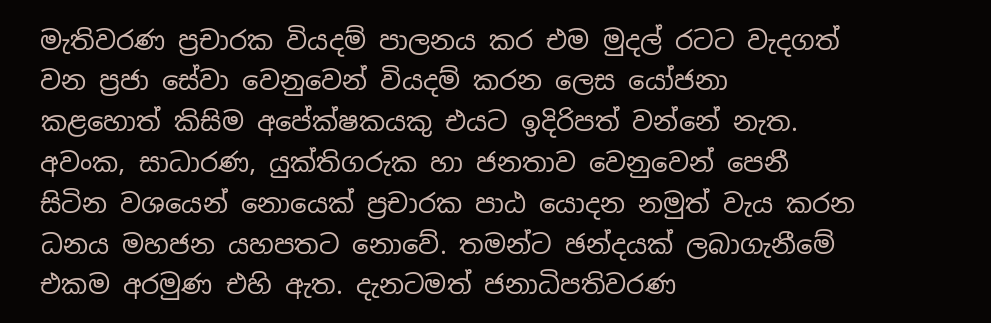මැතිවරණ ප්‍රචාරක වියදම් පාලනය කර එම මුදල් රටට වැදගත් වන ප්‍රජා සේවා වෙනුවෙන් වියදම් කරන ලෙස යෝජනා කළහොත් කිසිම අපේක්ෂකයකු එයට ඉදිරිපත් වන්නේ නැත. අවංක, සාධාරණ, යුක්තිගරුක හා ජනතාව වෙනුවෙන් පෙනී සිටින වශයෙන් නොයෙක් ප්‍රචාරක පාඨ යොදන නමුත් වැය කරන ධනය මහජන යහපතට නොවේ. තමන්ට ඡන්දයක් ලබාගැනීමේ එකම අරමුණ එහි ඇත. දැනටමත් ජනාධිපතිවරණ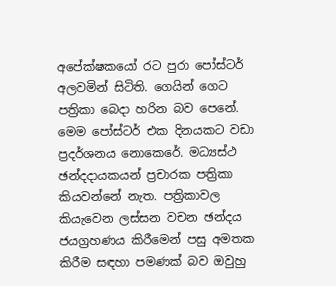අපේක්ෂකයෝ රට පුරා පෝස්ටර් අලවමින් සිටිති. ගෙයින් ගෙට පත්‍රිකා බෙදා හරින බව පෙනේ. මෙම පෝස්ටර් එක දිනයකට වඩා ප්‍රදර්ශනය නොකෙරේ. මධ්‍යස්ථ ඡන්දදායකයන් ප්‍රචාරක පත්‍රිකා කියවන්නේ නැත. පත්‍රිකාවල කියැවෙන ලස්සන වචන ඡන්දය ජයග්‍රහණය කිරීමෙන් පසු අමතක කිරීම සඳහා පමණක් බව ඔවුහු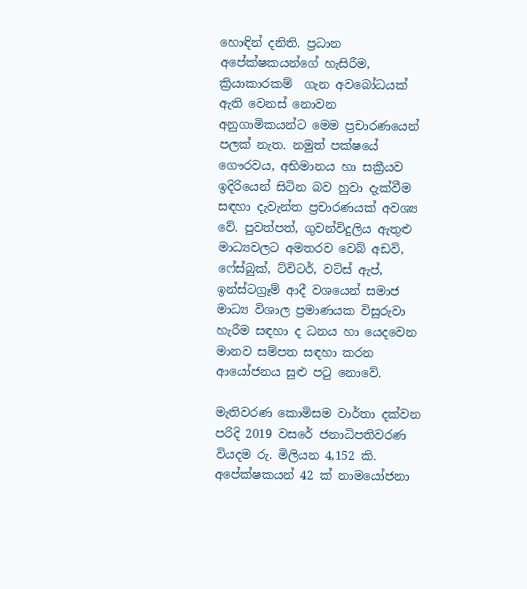හොඳින් දනිති. ප්‍රධාන අපේක්ෂකයන්ගේ හැසිරීම, ක්‍රියාකාරකම්  ගැන අවබෝධයක් ඇති වෙනස් නොවන අනුගාමිකයන්ට මෙම ප්‍රචාරණයෙන් පලක් නැත. නමුත් පක්ෂයේ ගෞරවය, අභිමානය හා සක්‍රීයව ඉදිරියෙන් සිටින බව හුවා දැක්වීම සඳහා දැවැන්ත ප්‍රචාරණයක් අවශ්‍ය වේ. පුවත්පත්, ගුවන්විදුලිය ඇතුළු මාධ්‍යවලට අමතරව වෙබ් අඩවි, ෆේස්බුක්, ට්විටර්, වට්ස් ඇප්, ඉන්ස්ටග්‍රෑම් ආදී වශයෙන් සමාජ මාධ්‍ය විශාල ප්‍රමාණයක විසුරුවා හැරීම සඳහා ද ධනය හා යෙදවෙන මානව සම්පත සඳහා කරන ආයෝජනය සුළු පටු නොවේ.

මැතිවරණ කොමිසම වාර්තා දක්වන පරිදි 2019 වසරේ ජනාධිපතිවරණ වියදම රු. මිලියන 4,152 කි. අපේක්ෂකයන් 42 ක් නාමයෝජනා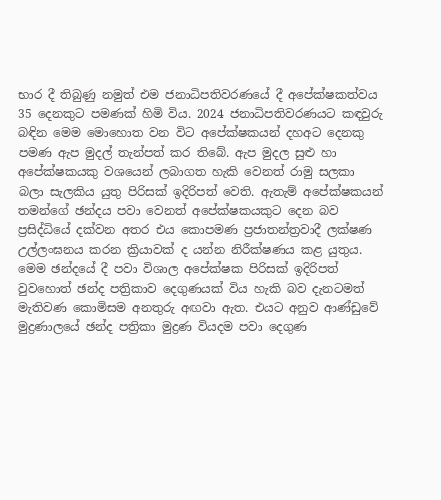භාර දී තිබුණු නමුත් එම ජනාධිපතිවරණයේ දී අපේක්ෂකත්වය 35 දෙනකුට පමණක් හිමි විය. 2024 ජනාධිපතිවරණයට කඳවුරු බඳින මෙම මොහොත වන විට අපේක්ෂකයන් දහඅට දෙනකු පමණ ඇප මුදල් තැන්පත් කර තිබේ. ඇප මුදල සුළු හා අපේක්ෂකයකු වශයෙන් ලබාගත හැකි වෙනත් රාමු සලකා බලා සැලකිය යුතු පිරිසක් ඉදිරිපත් වෙති. ඇතැම් අපේක්ෂකයන් තමන්ගේ ඡන්දය පවා වෙනත් අපේක්ෂකයකුට දෙන බව ප්‍රසිද්ධියේ දක්වන අතර එය කොපමණ ප්‍රජාතන්ත්‍රවාදී ලක්ෂණ උල්ලංඝනය කරන ක්‍රියාවක් ද යන්න නිරීක්ෂණය කළ යුතුය. මෙම ඡන්දයේ දී පවා විශාල අපේක්ෂක පිරිසක් ඉදිරිපත් වුවහොත් ඡන්ද පත්‍රිකාව දෙගුණයක් විය හැකි බව දැනටමත් මැතිවණ කොමිසම අනතුරු අඟවා ඇත. එයට අනුව ආණ්ඩුවේ මුද්‍රණාලයේ ඡන්ද පත්‍රිකා මුද්‍රණ වියදම පවා දෙගුණ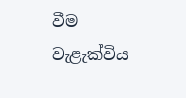වීම වැළැක්විය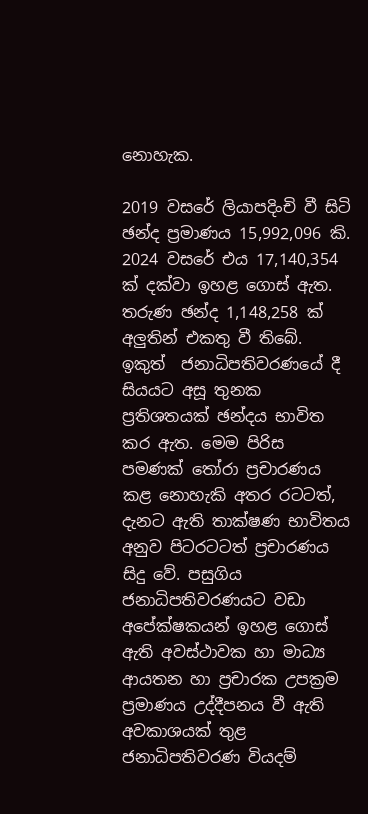නොහැක.

2019 වසරේ ලියාපදිංචි වී සිටි ඡන්ද ප්‍රමාණය 15,992,096 කි. 2024 වසරේ එය 17,140,354 ක් දක්වා ඉහළ ගොස් ඇත. තරුණ ඡන්ද 1,148,258 ක් අලුතින් එකතු වී තිබේ. ඉකුත්  ජනාධිපතිවරණයේ දී සියයට අසූ තුනක ප්‍රතිශතයක් ඡන්දය භාවිත කර ඇත. මෙම පිරිස පමණක් තෝරා ප්‍රචාරණය කළ නොහැකි අතර රටටත්, දැනට ඇති තාක්ෂණ භාවිතය අනුව පිටරටටත් ප්‍රචාරණය සිදු වේ. පසුගිය ජනාධිපතිවරණයට වඩා අපේක්ෂකයන් ඉහළ ගොස් ඇති අවස්ථාවක හා මාධ්‍ය ආයතන හා ප්‍රචාරක උපක්‍රම ප්‍රමාණය උද්දීපනය වී ඇති අවකාශයක් තුළ ජනාධිපතිවරණ වියදම්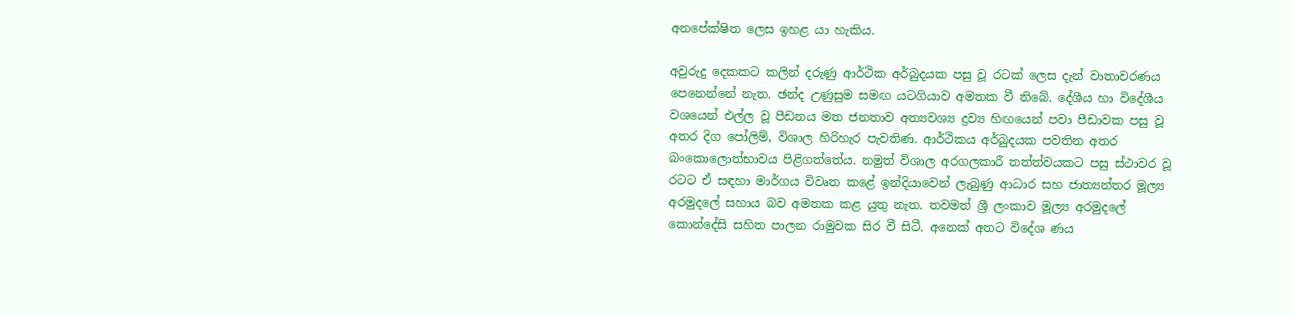අනපේක්ෂිත ලෙස ඉහළ යා හැකිය.

අවුරුදු දෙකකට කලින් දරුණු ආර්ථික අර්බුදයක පසු වූ රටක් ලෙස දැන් වාතාවරණය පෙනෙන්නේ නැත. ඡන්ද උණුසුම සමඟ යටගියාව අමතක වී තිබේ. දේශීය හා විදේශීය වශයෙන් එල්ල වූ පීඩනය මත ජනතාව අත්‍යවශ්‍ය ද්‍රව්‍ය හිඟයෙන් පවා පීඩාවක පසු වූ අතර දිග පෝලිම්, විශාල හිරිහැර පැවතිණ. ආර්ථිකය අර්බුදයක පවතින අතර බංකොලොත්භාවය පිළිගත්තේය. නමුත් විශාල අරගලකාරී තත්ත්වයකට පසු ස්ථාවර වූ රටට ඒ සඳහා මාර්ගය විවෘත කළේ ඉන්දියාවෙන් ලැබුණු ආධාර සහ ජාත්‍යන්තර මූල්‍ය අරමුදලේ සහාය බව අමතක කළ යුතු නැත. තවමත් ශ්‍රී ලංකාව මූල්‍ය අරමුදලේ කොන්දේසි සහිත පාලන රාමුවක සිර වී සිටී. අනෙක් අතට විදේශ ණය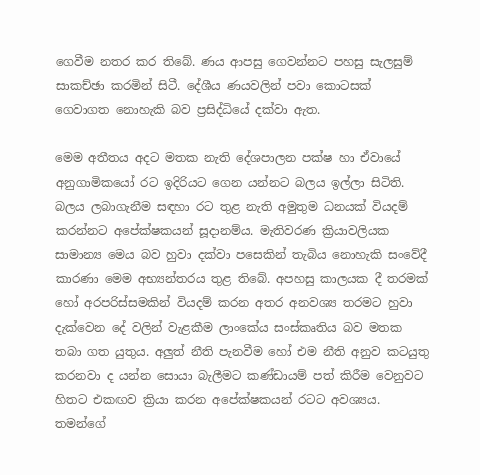ගෙවීම නතර කර තිබේ. ණය ආපසු ගෙවන්නට පහසු සැලසුම් සාකච්ඡා කරමින් සිටී. දේශීය ණයවලින් පවා කොටසක් ගෙවාගත නොහැකි බව ප්‍රසිද්ධියේ දක්වා ඇත.

මෙම අතීතය අදට මතක නැති දේශපාලන පක්ෂ හා ඒවායේ අනුගාමිකයෝ රට ඉදිරියට ගෙන යන්නට බලය ඉල්ලා සිටිති. බලය ලබාගැනීම සඳහා රට තුළ නැති අමුතුම ධනයක් වියදම් කරන්නට අපේක්ෂකයන් සූදානම්ය. මැතිවරණ ක්‍රියාවලියක සාමාන්‍ය මෙය බව හුවා දක්වා පසෙකින් තැබිය නොහැකි සංවේදී කාරණා මෙම අභ්‍යන්තරය තුළ තිබේ. අපහසු කාලයක දී තරමක් හෝ අරපරිස්සමකින් වියදම් කරන අතර අනවශ්‍ය තරමට හුවා දැක්වෙන දේ වලින් වැළකීම ලාංකේය සංස්කෘතිය බව මතක තබා ගත යුතුය. අලුත් නීති පැනවීම හෝ එම නීති අනුව කටයුතු කරනවා ද යන්න සොයා බැලීමට කණ්ඩායම් පත් කිරීම වෙනුවට හිතට එකඟව ක්‍රියා කරන අපේක්ෂකයන් රටට අවශ්‍යය. තමන්ගේ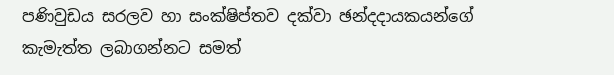පණිවුඩය සරලව හා සංක්ෂිප්තව දක්වා ඡන්දදායකයන්ගේ කැමැත්ත ලබාගන්නට සමත්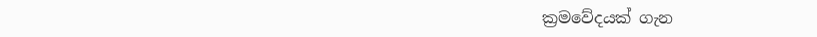ක්‍රමවේදයක් ගැන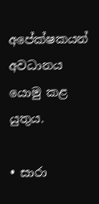අපේක්ෂකයන් අවධානය යොමු කළ යුතුය.

• සාරා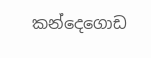කන්දෙගොඩ